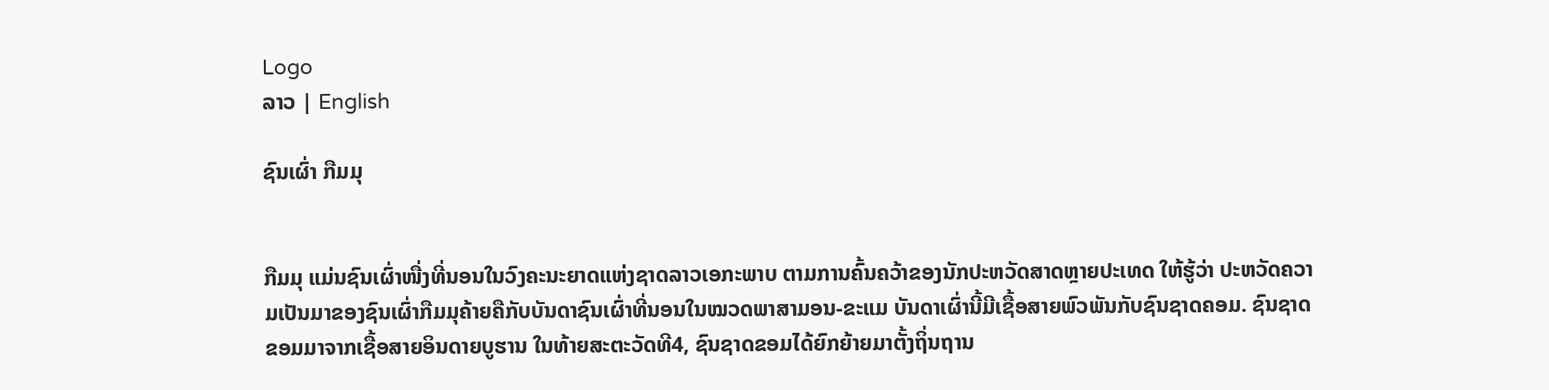Logo
ລາວ | English

ຊົນເຜົ່າ ກືມມຸ


ກືມມຸ ແມ່ນຊົນເຜົ່າໜື່ງທີ່ນອນໃນວົງຄະນະຍາດແຫ່ງຊາດລາວເອກະພາບ ຕາມການຄົ້ນຄວ້າຂອງນັກປະຫວັດສາດຫຼາຍປະເທດ ໃຫ້ຮູ້ວ່າ ປະຫວັດຄວາມເປັນມາຂອງຊົນເຜົ່າກືມມຸຄ້າຍຄືກັບບັນດາຊົນເຜົ່າທີ່ນອນໃນໝວດພາສາມອນ-ຂະແມ ບັນດາເຜົ່ານີ້ມີເຊື້ອສາຍພົວພັນກັບຊົນຊາດຄອມ. ຊົນຊາດຂອມມາຈາກເຊື້ອສາຍອິນດາຍບູຮານ ໃນທ້າຍສະຕະວັດທີ4, ຊົນຊາດຂອມໄດ້ຍົກຍ້າຍມາຕັ້ງຖິ່ນຖານ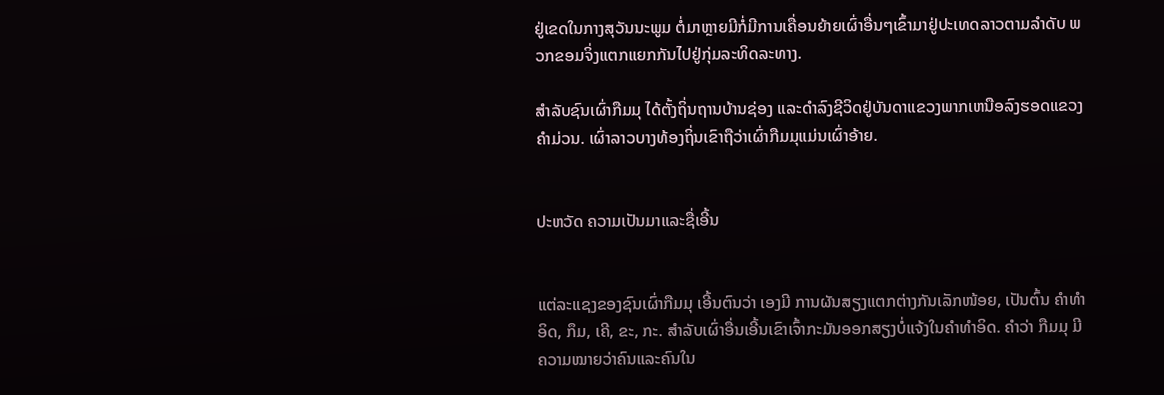ຢູ່ເຂດໃນກາງສຸວັນນະພູມ ຕໍ່ມາຫຼາຍມີກໍ່ມີການເຄື່ອນຍ້າຍເຜົ່າອື່ນໆເຂົ້າມາຢູ່ປະເທດລາວຕາມລໍາດັບ ພວກຂອມຈິ່ງແຕກແຍກກັນໄປຢູ່ກຸ່ມລະທິດລະທາງ.

ສໍາລັບຊົນເຜົ່າກືມມຸ ໄດ້ຕັ້ງຖິ່ນຖານບ້ານຊ່ອງ ແລະດໍາລົງຊີວິດຢູ່ບັນດາແຂວງພາກເຫນືອລົງຮອດແຂວງຄຳມ່ວນ. ເຜົ່າລາວບາງທ້ອງຖິ່ນເຂົາຖືວ່າເຜົ່າກືມມຸແມ່ນເຜົ່າອ້າຍ.


ປະຫວັດ ຄວາມເປັນມາແລະຊື່ເອີ້ນ


ແຕ່ລະແຊງຂອງຊົນເຜົ່າກືມມຸ ເອີ້ນຕົນວ່າ ເອງມີ ການຜັນສຽງແຕກຕ່າງກັນເລັກໜ້ອຍ, ເປັນຕົ້ນ ຄຳທຳອິດ, ກຶມ, ເຄີ, ຂະ, ກະ. ສຳລັບເຜົ່າອື່ນເອີ້ນເຂົາເຈົ້າກະມັນອອກສຽງບໍ່ແຈ້ງໃນຄຳທຳອິດ. ຄໍາວ່າ ກືມມຸ ມີຄວາມໝາຍວ່າຄົນແລະຄົນໃນ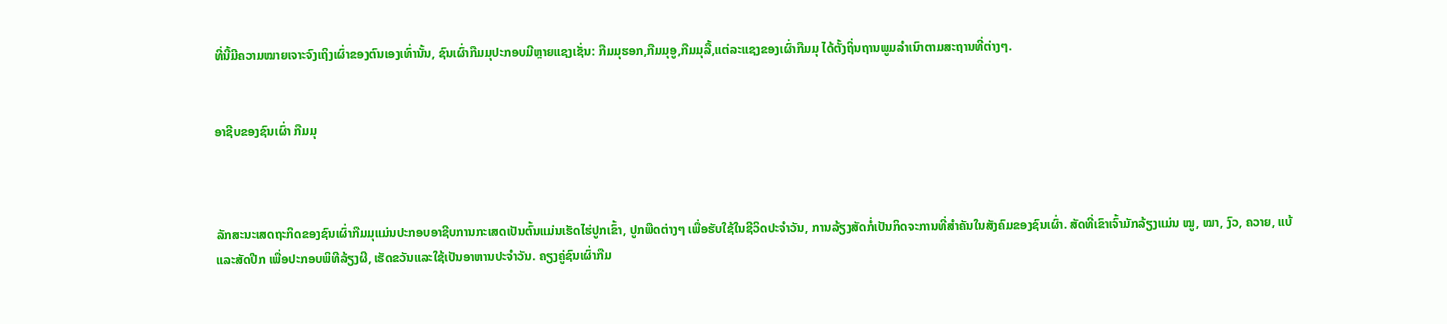ທີ່ນີ້ມີຄວາມໝາຍເຈາະຈົງເຖິງເຜົ່າຂອງຕົນເອງເທົ່ານັ້ນ, ຊົນເຜົ່າກືມມຸປະກອບມີຫຼາຍແຊງເຊັ່ນ: ກືມມຸຮອກ,ກືມມຸອູ,ກືມມຸລື້,ແຕ່ລະແຊງຂອງເຜົ່າກືມມຸ ໄດ້ຕັ້ງຖິ່ນຖານພູມລຳເນົາຕາມສະຖານທີ່ຕ່າງໆ.


ອາຊີບຂອງຊົນເຜົ່າ ກືມມຸ



ລັກສະນະເສດຖະກິດຂອງຊົນເຜົ່າກືມມຸແມ່ນປະກອບອາຊີບການກະເສດເປັນຕົ້ນແມ່ນເຮັດໄຮ່ປູກເຂົ້າ, ປູກພືດຕ່າງໆ ເພື່ອຮັບໃຊ້ໃນຊີວິດປະຈຳວັນ, ການລ້ຽງສັດກໍ່ເປັນກິດຈະການທີ່ສຳຄັນໃນສັງຄົມຂອງຊົນເຜົ່າ. ສັດທີ່ເຂົາເຈົ້າມັກລ້ຽງແມ່ນ ໝູ, ໝາ, ງົວ, ຄວາຍ, ແບ້ ແລະສັດປີກ ເພື່ອປະກອບພິທີລ້ຽງຜີ, ເຮັດຂວັນແລະໃຊ້ເປັນອາຫານປະຈຳວັນ. ຄຽງຄູ່ຊົນເຜົ່າກືມ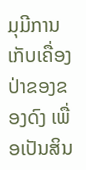ມຸມີການເກັບເຄື່ອງປ່າຂອງຂອງດົງ ເພື່ອເປັນສິນ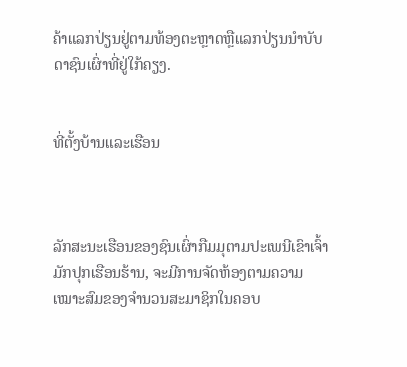ຄ້າແລກປ່ຽນຢູ່ຕາມທ້ອງຕະຫຼາດຫຼືແລກປ່ຽນນຳບັບດາຊົນເຜົ່າທີ່ຢູ່ໃກ້ຄຽງ.


ທີ່ຕັ້ງບ້ານແລະເຮືອນ



ລັກສະນະເຮືອນຂອງຊົນເຜົ່າກືມມຸຕາມປະເພນີເຂົາເຈົ້າມັກປຸກເຮືອນຮ້ານ, ຈະມີການຈັດຫ້ອງຕາມຄວາມເໝາະສົມຂອງຈຳນວນສະມາຊິກໃນຄອບ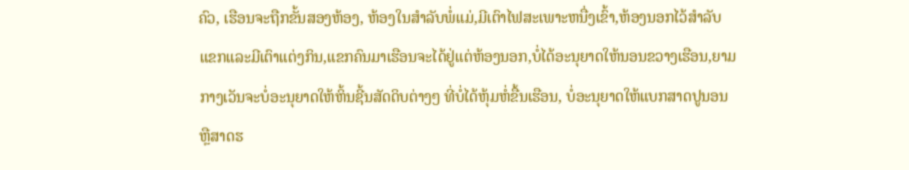ຄົວ, ເຮືອນຈະຖືກຂັ້ນສອງຫ້ອງ, ຫ້ອງໃນສຳລັບພໍ່ແມ່,ມີເຕົາໄຟສະເພາະຫນື່ງເຂົ້າ,ຫ້ອງນອກໄວ້ສຳລັບແຂກແລະມີເຕົາແຕ່ງກິນ,ແຂກຄົນມາເຮືອນຈະໄດ້ຢູ່ແຕ່ຫ້ອງນອກ,ບໍ່ໄດ້ອະນຸຍາດໃຫ້ນອນຂວາງເຮືອນ,ຍາມກາງເວັນຈະບໍ່ອະນຸຍາດໃຫ້ຫິ້ນຊີ້ນສັດດິບຕ່າງໆ ທີ່ບໍ່ໄດ້ຫຸ້ມຫໍ່ຂື້ນເຮືອນ, ບໍ່ອະນຸຍາດໃຫ້ແບກສາດປູນອນ ຫຼືສາດຮ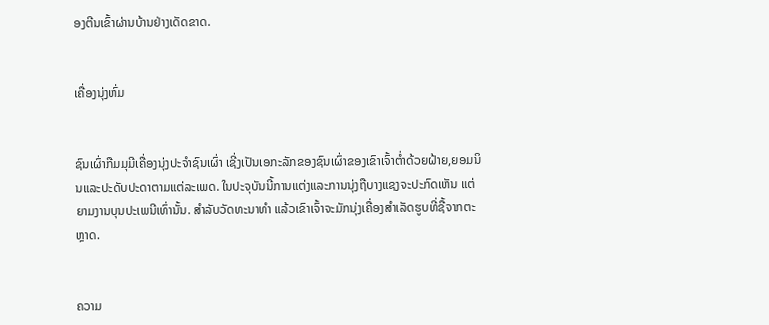ອງຕີນເຂົ້າຜ່ານບ້ານຢ່າງເດັດຂາດ.


ເຄື່ອງນຸ່ງຫົ່ມ


ຊົນເຜົ່າກືມມຸມີເຄື່ອງນຸ່ງປະຈຳຊົນເຜົ່າ ເຊີ່ງເປັນເອກະລັກຂອງຊົນເຜົ່າຂອງເຂົາເຈົ້າຕໍ່າດ້ວຍຝ້າຍ,ຍອມນິນແລະປະດັບປະດາຕາມແຕ່ລະເພດ. ໃນປະຈຸບັນນີ້ການແຕ່ງແລະການນຸ່ງຖືບາງແຊງຈະປະກົດເຫັນ ແຕ່ຍາມງານບຸນປະເພນີເທົ່ານັ້ນ. ສຳລັບວັດທະນາທຳ ແລ້ວເຂົາເຈົ້າຈະມັກນຸ່ງເຄື່ອງສຳເລັດຮູບທີ່ຊື້ຈາກຕະຫຼາດ.


ຄວາມ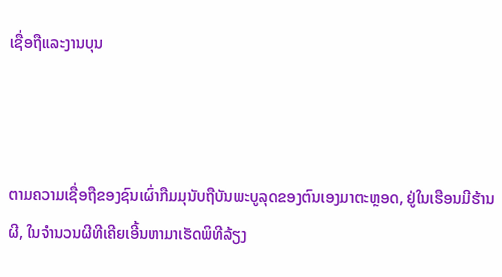ເຊື່ອຖືແລະງານບຸນ



ຕາມຄວາມເຊື່ອຖືຂອງຊົນເຜົ່າກືມມຸນັບຖືບັນພະບູລຸດຂອງຕົນເອງມາຕະຫຼອດ, ຢູ່ໃນເຮືອນມີຮ້ານຜີ, ໃນຈຳນວນຜີທີເຄີຍເອີ້ນຫາມາເຮັດພິທີລ້ຽງ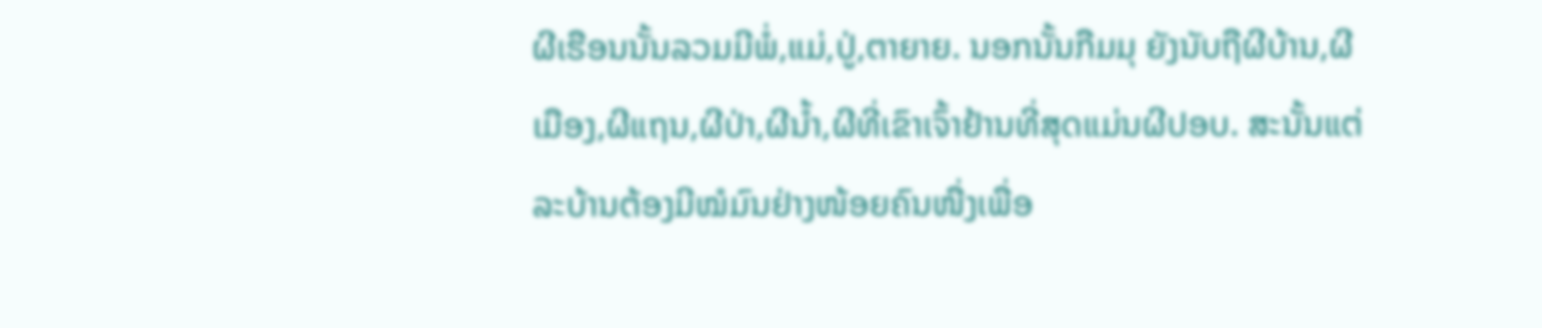ຜີເຮືອນນັ້ນລວມມີພໍ່,ແມ່,ປູ່,ຕາຍາຍ. ນອກນັ້ນກືມມຸ ຍັງນັບຖືຜີບ້ານ,ຜີເມືອງ,ຜີແຖນ,ຜີປ່າ,ຜີນ້ຳ,ຜີທີ່ເຂົາເຈົ້າຢ້ານທີ່ສຸດແມ່ນຜີປອບ. ສະນັ້ນແຕ່ລະບ້ານຕ້ອງມີໝໍມົນຢ່າງໜ້ອຍຄົນໜື່ງເພື່ອ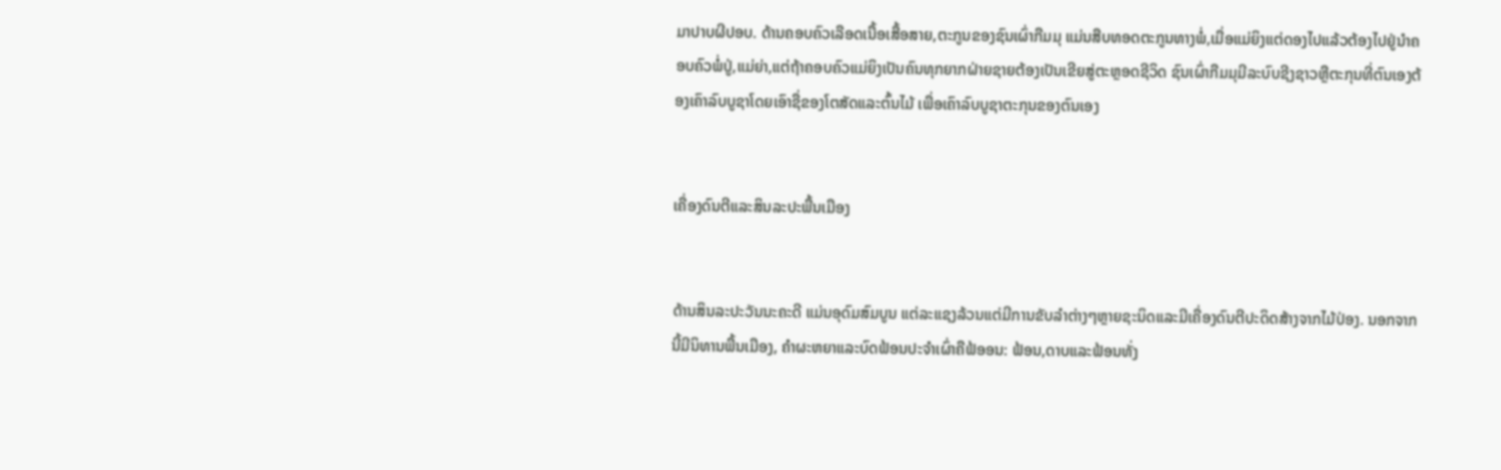ມາປາບຜີປອບ. ດ້ານຄອບຄົວເລືອດເນື້ອເສື້ອສາຍ,ຕະກູນຂອງຊົນເຜົ່າກືມມຸ ແມ່ນສືບທອດຕະກູນທາງພໍ່,ເມື່ອແມ່ຍິງແຕ່ດອງໄປແລ້ວຕ້ອງໄປຢູ່ນຳຄອບຄົວພໍ່ປູ່,ແມ່ຍ່າ,ແຕ່ຖ້າຄອບຄົວແມ່ຍິງເປັນຄົນທຸກຍາກຝ່າຍຊາຍຕ້ອງເປັນເຂີຍສູ່ຕະຫຼອດຊີວິດ ຊົນເຜົ່າກືມມຸມີລະບົບຊີງຊາວຫຼືຕະກຸນທີ່ຕົນເອງຕ້ອງເຄົາລົບບູຊາໂດຍເອົາຊື່ຂອງໂຕສັດແລະຕົ້ນໄມ້ ເພື່ອເຄົາລົບບູຊາຕະກຸນຂອງຕົນເອງ


ເຄື່ອງດົນຕີແລະສິນລະປະພື້ນເມືອງ


ດ້ານສິນລະປະວັນນະຄະດີ ແມ່ນອຸດົມສົມບູນ ແຕ່ລະແຊງລ້ວນແຕ່ມີການຂັບລຳຕ່າງໆຫຼາຍຊະນິດແລະມີເຄື່ອງດົນຕີປະດິດສ້າງຈາກໄມ້ປ່ອງ. ນອກຈາກນີ້ມີນິທານພື້ນເມືອງ, ຄຳຜະຫຍາແລະບົດຟ້ອນປະຈຳເຜົ່າຄືຟ້ອອນ: ຟ້ອນ,ດາບແລະຟ້ອນທັ່ງ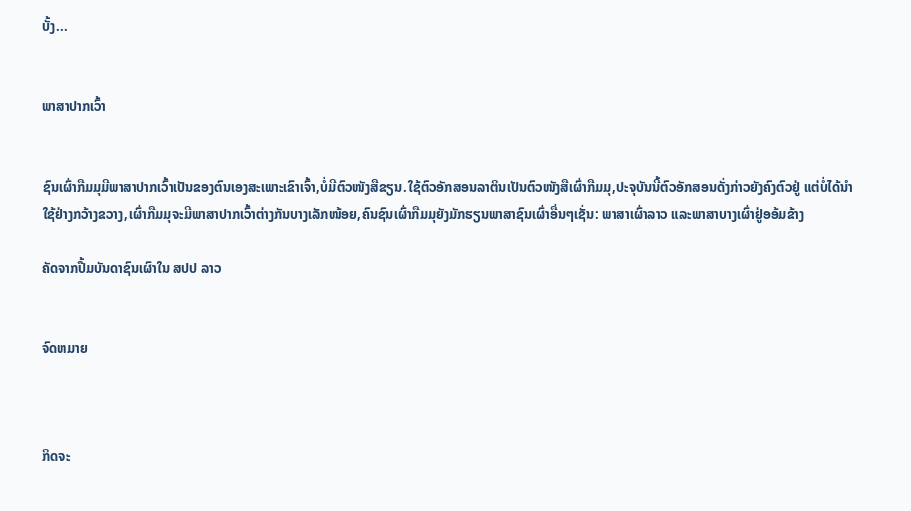ບັ້ງ...


ພາສາປາກເວົ້າ


ຊົນເຜົ່າກືມມຸມີພາສາປາກເວົ້າເປັນຂອງຕົນເອງສະເພາະເຂົາເຈົ້າ,ບໍ່ມີຕົວໜັງສືຂຽນ.ໃຊ້ຕົວອັກສອນລາຕິນເປັນຕົວໜັງສືເຜົ່າກືມມຸ,ປະຈຸບັນນີ້ຕົວອັກສອນດັ່ງກ່າວຍັງຄົງຕົວຢູ່ ແຕ່ບໍ່ໄດ້ນຳໃຊ້ຢ່າງກວ້າງຂວາງ,ເຜົ່າກືມມຸຈະມີພາສາປາກເວົ້າຕ່າງກັນບາງເລັກໜ້ອຍ,ຄົນຊົນເຜົ່າກືມມຸຍັງມັກຮຽນພາສາຊົນເຜົ່າອື່ນໆເຊັ່ນ: ພາສາເຜົ່າລາວ ແລະພາສາບາງເຜົ່າຢູ່ອອ້ມຂ້າງ

ຄັດຈາກປື້ມບັນດາຊົນເຜົາໃນ ສປປ ລາວ


ຈົດຫມາຍ



ກິດຈະ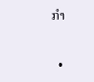ກຳ


  •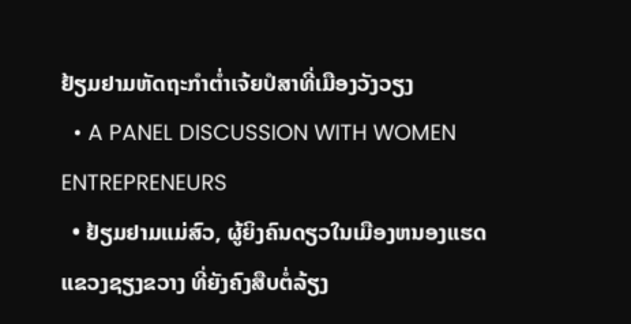ຢ້ຽມຢາມຫັດຖະກຳຕໍ່າເຈ້ຍປໍສາທີ່ເມືອງວັງວຽງ
  • A PANEL DISCUSSION WITH WOMEN ENTREPRENEURS
  • ຢ້ຽມຢາມແມ່ສົວ, ຜູ້ຍິງຄົນດຽວໃນເມືອງຫນອງແຮດແຂວງຊຽງຂວາງ ທີ່ຍັງຄົງສືບຕໍ່ລ້ຽງ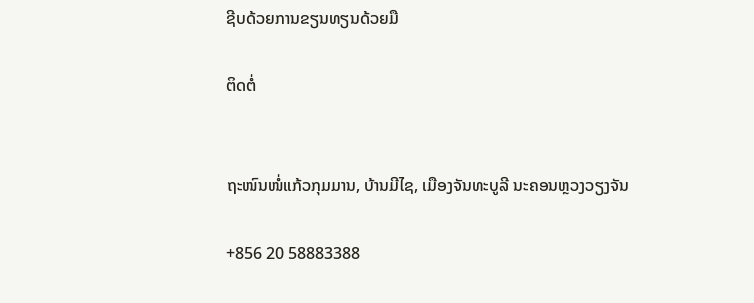ຊີບດ້ວຍການຂຽນທຽນດ້ວຍມື

ຕິດຕໍ່


ຖະໜົນໜໍ່ແກ້ວກຸມມານ, ບ້ານມີໄຊ, ເມືອງຈັນທະບູລີ ນະຄອນຫຼວງວຽງຈັນ

+856 20 58883388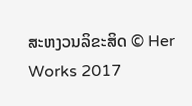ສະຫງວນລິຂະສິດ © Her Works 2017